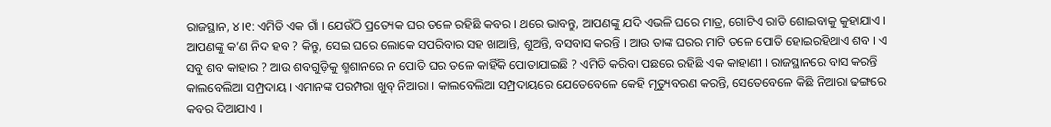ରାଜସ୍ଥାନ, ୪।୧: ଏମିତି ଏକ ଗାଁ । ଯେଉଁଠି ପ୍ରତ୍ୟେକ ଘର ତଳେ ରହିଛି କବର । ଥରେ ଭାବନ୍ତୁ, ଆପଣଙ୍କୁ ଯଦି ଏଭଳି ଘରେ ମାତ୍ର, ଗୋଟିଏ ରାତି ଶୋଇବାକୁ କୁହାଯାଏ । ଆପଣଙ୍କୁ କ’ଣ ନିଦ ହବ ? କିନ୍ତୁ, ସେଇ ଘରେ ଲୋକେ ସପରିବାର ସହ ଖାଆନ୍ତି, ଶୁଅନ୍ତି, ବସବାସ କରନ୍ତି । ଆଉ ତାଙ୍କ ଘରର ମାଟି ତଳେ ପୋତି ହୋଇରହିଥାଏ ଶବ । ଏ ସବୁ ଶବ କାହାର ? ଆଉ ଶବଗୁଡ଼ିକୁ ଶ୍ମଶାନରେ ନ ପୋତି ଘର ତଳେ କାହିଁକି ପୋତାଯାଇଛି ? ଏମିତି କରିବା ପଛରେ ରହିଛି ଏକ କାହାଣୀ । ରାଜସ୍ଥାନରେ ବାସ କରନ୍ତି କାଲବେଲିଆ ସମ୍ପ୍ରଦାୟ । ଏମାନଙ୍କ ପରମ୍ପରା ଖୁବ୍ ନିଆରା । କାଲବେଲିଆ ସମ୍ପ୍ରଦାୟରେ ଯେତେବେଳେ କେହି ମୃତ୍ୟୁବରଣ କରନ୍ତି, ସେତେବେଳେ କିଛି ନିଆରା ଢଙ୍ଗରେ କବର ଦିଆଯାଏ ।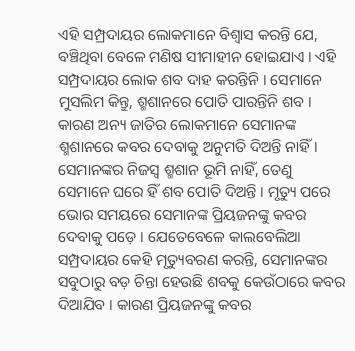ଏହି ସମ୍ପ୍ରଦାୟର ଲୋକମାନେ ବିଶ୍ୱାସ କରନ୍ତି ଯେ, ବଞ୍ଚିଥିବା ବେଳେ ମଣିଷ ସୀମାହୀନ ହୋଇଯାଏ । ଏହି ସମ୍ପ୍ରଦାୟର ଲୋକ ଶବ ଦାହ କରନ୍ତିନି । ସେମାନେ ମୁସଲିମ କିନ୍ତୁ, ଶ୍ମଶାନରେ ପୋତି ପାରନ୍ତିନି ଶବ । କାରଣ ଅନ୍ୟ ଜାତିର ଲୋକମାନେ ସେମାନଙ୍କ ଶ୍ମଶାନରେ କବର ଦେବାକୁ ଅନୁମତି ଦିଅନ୍ତି ନାହିଁ। ସେମାନଙ୍କର ନିଜସ୍ୱ ଶ୍ମଶାନ ଭୂମି ନାହିଁ, ତେଣୁ ସେମାନେ ଘରେ ହିଁ ଶବ ପୋତି ଦିଅନ୍ତି । ମୃତ୍ୟୁ ପରେ ଭୋର ସମୟରେ ସେମାନଙ୍କ ପ୍ରିୟଜନଙ୍କୁ କବର ଦେବାକୁ ପଡ଼େ । ଯେତେବେଳେ କାଲବେଲିଆ ସମ୍ପ୍ରଦାୟର କେହି ମୃତ୍ୟୁବରଣ କରନ୍ତି, ସେମାନଙ୍କର ସବୁଠାରୁ ବଡ଼ ଚିନ୍ତା ହେଉଛି ଶବକୁ କେଉଁଠାରେ କବର ଦିଆଯିବ । କାରଣ ପ୍ରିୟଜନଙ୍କୁ କବର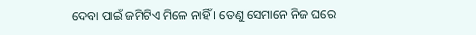ଦେବା ପାଇଁ ଜମିଟିଏ ମିଳେ ନାହିଁ । ତେଣୁ ସେମାନେ ନିଜ ଘରେ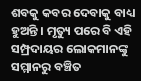ଶବକୁ କବର ଦେବାକୁ ବାଧ୍ୟ ହୁଅନ୍ତି । ମୃତ୍ୟୁ ପରେ ବି ଏହି ସମ୍ପ୍ରଦାୟର ଲୋକମାନଙ୍କୁ ସମ୍ମାନରୁ ବଞ୍ଚିତ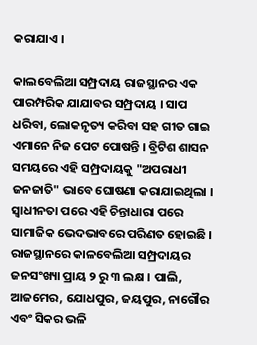କରାଯାଏ ।

କାଲବେଲିଆ ସମ୍ପ୍ରଦାୟ ରାଜସ୍ଥାନର ଏକ ପାରମ୍ପରିକ ଯାଯାବର ସମ୍ପ୍ରଦାୟ । ସାପ ଧରିବା, ଲୋକନୃତ୍ୟ କରିବା ସହ ଗୀତ ଗାଇ ଏମାନେ ନିଜ ପେଟ ପୋଷନ୍ତି । ବ୍ରିଟିଶ ଶାସନ ସମୟରେ ଏହି ସମ୍ପ୍ରଦାୟକୁ "ଅପରାଧୀ ଜନଜାତି" ଭାବେ ଘୋଷଣା କରାଯାଇଥିଲା । ସ୍ୱାଧୀନତା ପରେ ଏହି ଚିନ୍ତାଧାରା ପରେ ସାମାଜିକ ଭେଦଭାବରେ ପରିଣତ ହୋଇଛି । ରାଜସ୍ଥାନରେ କାଳବେଲିଆ ସମ୍ପ୍ରଦାୟର ଜନସଂଖ୍ୟା ପ୍ରାୟ ୨ ରୁ ୩ ଲକ୍ଷ । ପାଲି, ଆଜମେର, ଯୋଧପୁର, ଜୟପୁର, ନାଗୌର ଏବଂ ସିକର ଭଳି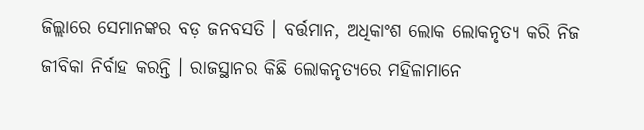ଜିଲ୍ଲାରେ ସେମାନଙ୍କର ବଡ଼ ଜନବସତି । ବର୍ତ୍ତମାନ, ଅଧିକାଂଶ ଲୋକ ଲୋକନୃତ୍ୟ କରି ନିଜ ଜୀବିକା ନିର୍ବାହ କରନ୍ତି । ରାଜସ୍ଥାନର କିଛି ଲୋକନୃତ୍ୟରେ ମହିଳାମାନେ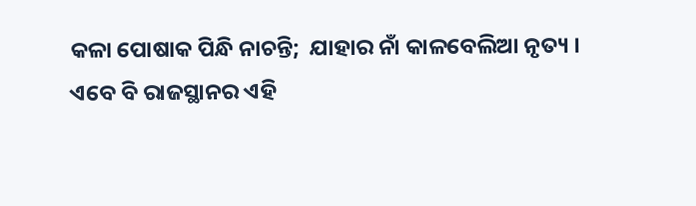କଳା ପୋଷାକ ପିନ୍ଧି ନାଚନ୍ତି;  ଯାହାର ନାଁ କାଳବେଲିଆ ନୃତ୍ୟ । ଏବେ ବି ରାଜସ୍ଥାନର ଏହି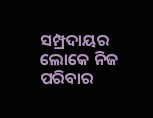ସମ୍ପ୍ରଦାୟର ଲୋକେ ନିଜ ପରିବାର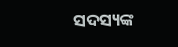ସଦସ୍ୟଙ୍କ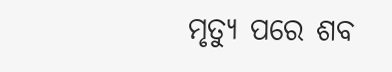ମୃତ୍ୟୁ ପରେ ଶବ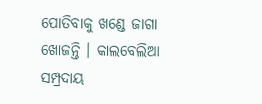ପୋତିବାକୁ ଖଣ୍ଡେ ଜାଗା ଖୋଜନ୍ତି । କାଲବେଲିଆ ସମ୍ପ୍ରଦାୟ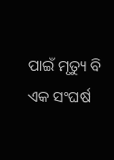ପାଇଁ ମୃତ୍ୟୁ ବି ଏକ ସଂଘର୍ଷ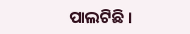ପାଲଟିଛି ।